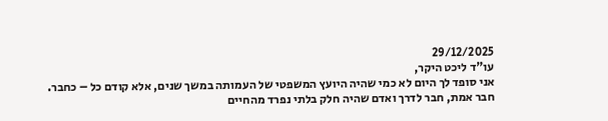29/12/2025
עו"ד ליכט היקר,
אני סופד לך היום לא כמי שהיה היועץ המשפטי של העמותה במשך שנים, אלא קודם כל – כחבר.
חבר אמת, חבר לדרך ואדם שהיה חלק בלתי נפרד מהחיים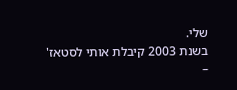שלי.
בשנת 2003 קיבלת אותי לסטאז' –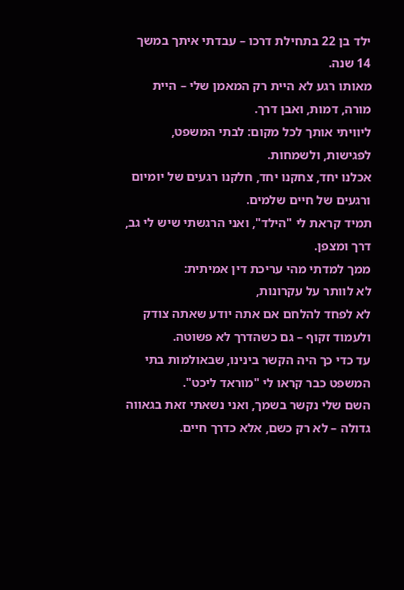ילד בן 22 בתחילת דרכו – עבדתי איתך במשך 14 שנה.
מאותו רגע לא היית רק המאמן שלי – היית מורה, דמות, ואבן דרך.
ליוויתי אותך לכל מקום: לבתי המשפט, לפגישות, ולשמחות.
אכלנו יחד, צחקנו יחד, חלקנו רגעים של יומיום ורגעים של חיים שלמים.
תמיד קראת לי "הילד", ואני הרגשתי שיש לי גב, דרך ומצפן.
ממך למדתי מהי עריכת דין אמיתית:
לא לוותר על עקרונות,
לא לפחד להלחם אם אתה יודע שאתה צודק
ולעמוד זקוף – גם כשהדרך לא פשוטה.
עד כדי כך היה הקשר בינינו, שבאולמות בתי המשפט כבר קראו לי "מוראד ליכט".
השם שלי נקשר בשמך, ואני נשאתי זאת בגאווה גדולה – לא רק כשם, אלא כדרך חיים.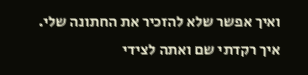ואיך אפשר שלא להזכיר את החתונה שלי.
איך רקדתי שם ואתה לצידי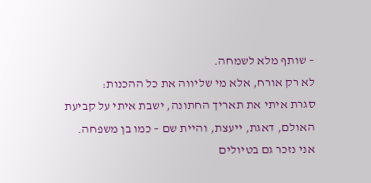– שותף מלא לשמחה.
לא רק אורח, אלא מי שליווה את כל ההכנות:
סגרת איתי את תאריך החתונה, ישבת איתי על קביעת האולם, דאגת, ייעצת, והיית שם – כמו בן משפחה.
אני נזכר גם בטיולים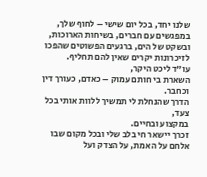שלנו יחד, בכל יום שישי – לחוף שלך, במפגשים עם חברים, בשיחות הארוכות,
ובשקט של הים, ברגעים הפשוטים שהפכו לזיכרונות יקרים שאין להם תחליף.
עו"ד ליכט היקר,
השארת בי חותם עמוק – כאדם, כעורך דין וכחבר.
הדרך שהנחלת לי תמשיך ללוות אותי בכל צעד,
במקצוע ובחיים.
זכרך יישאר חי בלב שלי ובכל מקום שבו אלחם על האמת, על הצדק ועל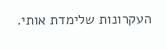העקרונות שלימדת אותי.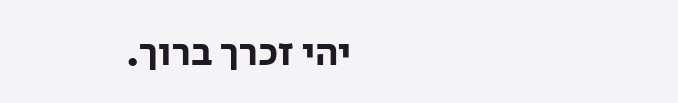יהי זכרך ברוך.